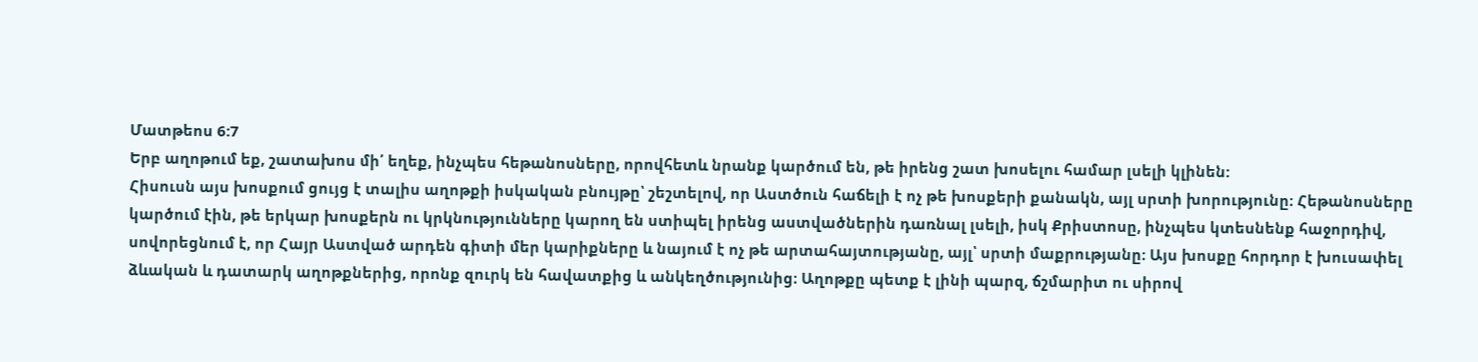Մատթեոս 6:7
Երբ աղոթում եք, շատախոս մի՛ եղեք, ինչպես հեթանոսները, որովհետև նրանք կարծում են, թե իրենց շատ խոսելու համար լսելի կլինեն:
Հիսուսն այս խոսքում ցույց է տալիս աղոթքի իսկական բնույթը՝ շեշտելով, որ Աստծուն հաճելի է ոչ թե խոսքերի քանակն, այլ սրտի խորությունը։ Հեթանոսները կարծում էին, թե երկար խոսքերն ու կրկնությունները կարող են ստիպել իրենց աստվածներին դառնալ լսելի, իսկ Քրիստոսը, ինչպես կտեսնենք հաջորդիվ, սովորեցնում է, որ Հայր Աստված արդեն գիտի մեր կարիքները և նայում է ոչ թե արտահայտությանը, այլ՝ սրտի մաքրությանը։ Այս խոսքը հորդոր է խուսափել ձևական և դատարկ աղոթքներից, որոնք զուրկ են հավատքից և անկեղծությունից։ Աղոթքը պետք է լինի պարզ, ճշմարիտ ու սիրով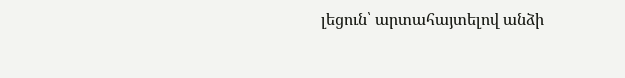լեցուն՝ արտահայտելով անձի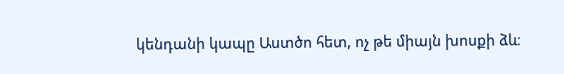կենդանի կապը Աստծո հետ, ոչ թե միայն խոսքի ձև։